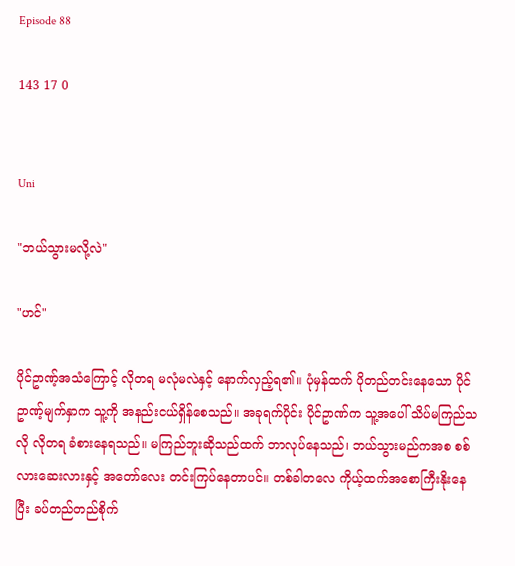Episode 88

143 17 0


Uni

"ဘယ်သွားမလို့လဲ"

"ဟင်"

ပိုင်ဥာဏ့်အသံကြောင့် လိုတရ မလုံမလဲနှင့် နောက်လှည့်ရ၏။ ပုံမှန်ထက် ပိုတည်တင်းနေသော ပိုင်ဥာဏ့်မျက်နှာက သူ့ကို အနည်းငယ်ရှိန်စေသည်။ အခုရက်ပိုင်း ပိုင်ဥာဏ်က သူ့အပေါ် သိပ်မကြည်သလို လိုတရ ခံစားနေရသည်။ မကြည်ဘူးဆိုသည်ထက် ဘာလုပ်နေသည်၊ ဘယ်သွားမည်ကအစ စစ်လားဆေးလားနှင့် အတော်လေး တင်းကြပ်နေတာပင်။ တစ်ခါတလေ ကိုယ့်ထက်အစောကြီးနိုးနေပြီး ခပ်တည်တည်စိုက်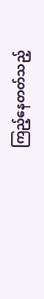ကြည့်နေတတ်သည့်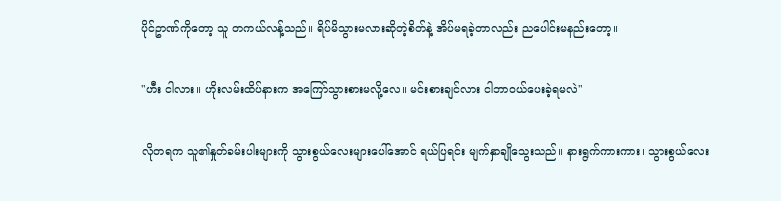ပိုင်ဥာဏ်ကိုတော့ သူ တကယ်လန့်သည်။ ရိပ်မိသွားမလားဆိုတဲ့စိတ်နဲ့ အိပ်မရခဲ့တာလည်း ညပေါင်းမနည်းတော့။

"ဟီး ငါလား။ ဟိုးလမ်းထိပ်နားက အကြော်သွားစားမလို့လေ။ မင်းစားချင်လား ငါဘာဝယ်ပေးခဲ့ရမလဲ"

လိုတရက သူ၏နှုတ်ခမ်းပါးများကို သွားစွယ်လေးများပေါ်အောင် ရယ်ပြရင်း မျက်နှာချိုသွေးသည်။ နားရွက်ကားကား၊ သွားစွယ်လေး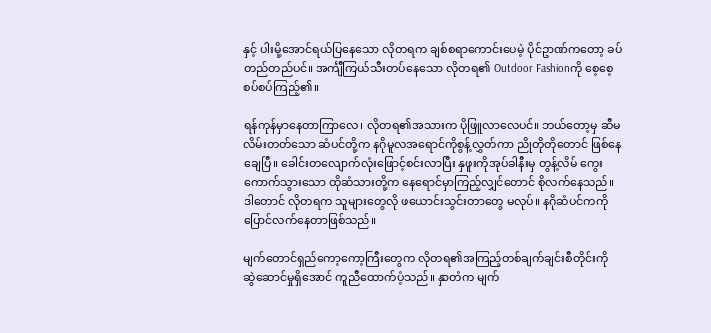နှင့် ပါးမို့အောင်ရယ်ပြနေသော လိုတရက ချစ်စရာကောင်းပေမဲ့ ပိုင်ဥာဏ်ကတော့ ခပ်တည်တည်ပင်။ အင်္ကျီကြယ်သီးတပ်နေသော လိုတရ၏ Outdoor Fashionကို စေ့စေ့စပ်စပ်ကြည့်၏။

ရန်ကုန်မှာနေတာကြာလေ၊ လိုတရ၏အသားက ပိုဖြူလာလေပင်။ ဘယ်တော့မှ ဆီမလိမ်းတတ်သော ဆံပင်တို့က နဂိုမူလအရောင်ကိုစွန့်လွှတ်ကာ ညိုတိုတိုတောင် ဖြစ်နေချေပြီ။ ခေါင်းတလျောက်လုံးဖြောင့်စင်းလာပြီး နှဖူးကိုအုပ်ခါနီးမှ တွန့်လိမ် ကွေးကောက်သွားသော ထိုဆံသားတို့က နေရောင်မှာကြည့်လျှင်တောင် စိုလက်နေသည်။ ဒါတောင် လိုတရက သူများတွေလို ဖယောင်းသွင်းတာတွေ မလုပ်။ နဂိုဆံပင်ကကို ပြောင်လက်နေတာဖြစ်သည်။

မျက်တောင်ရှည်ကော့ကော့ကြီးတွေက လိုတရ၏အကြည့်တစ်ချက်ချင်းစီတိုင်းကို ဆွဲဆောင်မှုရှိအောင် ကူညီထောက်ပံ့သည်။ နှာတံက မျက်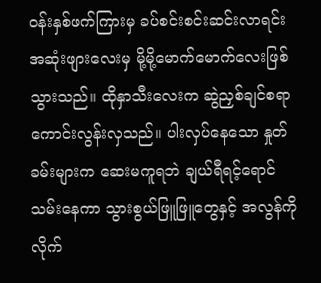ဝန်းနှစ်ဖက်ကြားမှ ခပ်စင်းစင်းဆင်းလာရင်း အဆုံးဖျားလေးမှ မို့မို့မောက်မောက်လေးဖြစ်သွားသည်။ ထိုနှာသီးလေးက ဆွဲညှစ်ချင်စရာကောင်းလွန်းလှသည်။ ပါးလှပ်နေသော နှုတ်ခမ်းများက ဆေးမကူရဘဲ ချယ်ရီရင့်ရောင်သမ်းနေကာ သွားစွယ်ဖြူဖြူတွေနှင့် အလွန်ကို လိုက်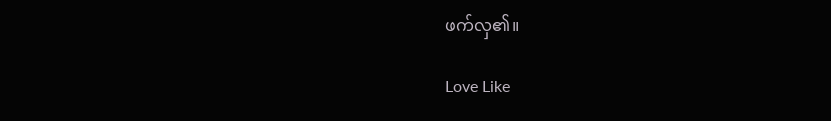ဖက်လှ၏။

Love Like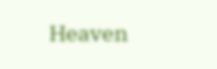Heaven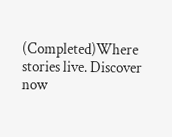(Completed)Where stories live. Discover now